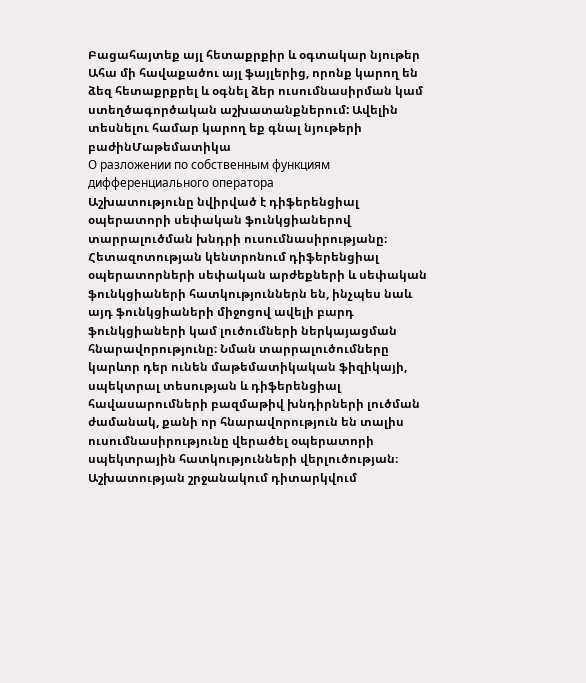Բացահայտեք այլ հետաքրքիր և օգտակար նյութեր
Ահա մի հավաքածու այլ ֆայլերից, որոնք կարող են ձեզ հետաքրքրել և օգնել ձեր ուսումնասիրման կամ ստեղծագործական աշխատանքներում: Ավելին տեսնելու համար կարող եք գնալ նյութերի բաժինՄաթեմատիկա
О разложении по собственным функциям дифференциального оператора
Աշխատությունը նվիրված է դիֆերենցիալ օպերատորի սեփական ֆունկցիաներով տարրալուծման խնդրի ուսումնասիրությանը։ Հետազոտության կենտրոնում դիֆերենցիալ օպերատորների սեփական արժեքների և սեփական ֆունկցիաների հատկություններն են, ինչպես նաև այդ ֆունկցիաների միջոցով ավելի բարդ ֆունկցիաների կամ լուծումների ներկայացման հնարավորությունը։ Նման տարրալուծումները կարևոր դեր ունեն մաթեմատիկական ֆիզիկայի, սպեկտրալ տեսության և դիֆերենցիալ հավասարումների բազմաթիվ խնդիրների լուծման ժամանակ, քանի որ հնարավորություն են տալիս ուսումնասիրությունը վերածել օպերատորի սպեկտրային հատկությունների վերլուծության։ Աշխատության շրջանակում դիտարկվում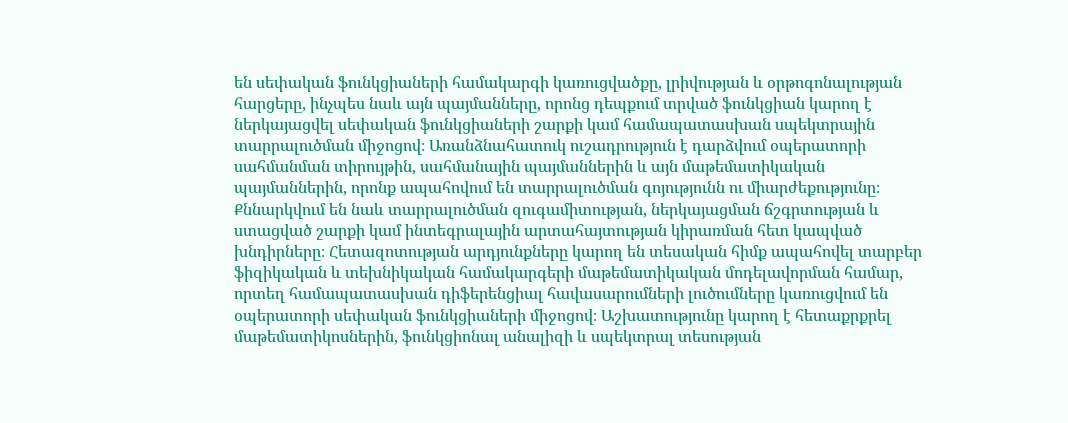են սեփական ֆունկցիաների համակարգի կառուցվածքը, լրիվության և օրթոգոնալության հարցերը, ինչպես նաև այն պայմանները, որոնց դեպքում տրված ֆունկցիան կարող է ներկայացվել սեփական ֆունկցիաների շարքի կամ համապատասխան սպեկտրային տարրալուծման միջոցով։ Առանձնահատուկ ուշադրություն է դարձվում օպերատորի սահմանման տիրույթին, սահմանային պայմաններին և այն մաթեմատիկական պայմաններին, որոնք ապահովում են տարրալուծման գոյությունն ու միարժեքությունը։ Քննարկվում են նաև տարրալուծման զուգամիտության, ներկայացման ճշգրտության և ստացված շարքի կամ ինտեգրալային արտահայտության կիրառման հետ կապված խնդիրները։ Հետազոտության արդյունքները կարող են տեսական հիմք ապահովել տարբեր ֆիզիկական և տեխնիկական համակարգերի մաթեմատիկական մոդելավորման համար, որտեղ համապատասխան դիֆերենցիալ հավասարումների լուծումները կառուցվում են օպերատորի սեփական ֆունկցիաների միջոցով։ Աշխատությունը կարող է հետաքրքրել մաթեմատիկոսներին, ֆունկցիոնալ անալիզի և սպեկտրալ տեսության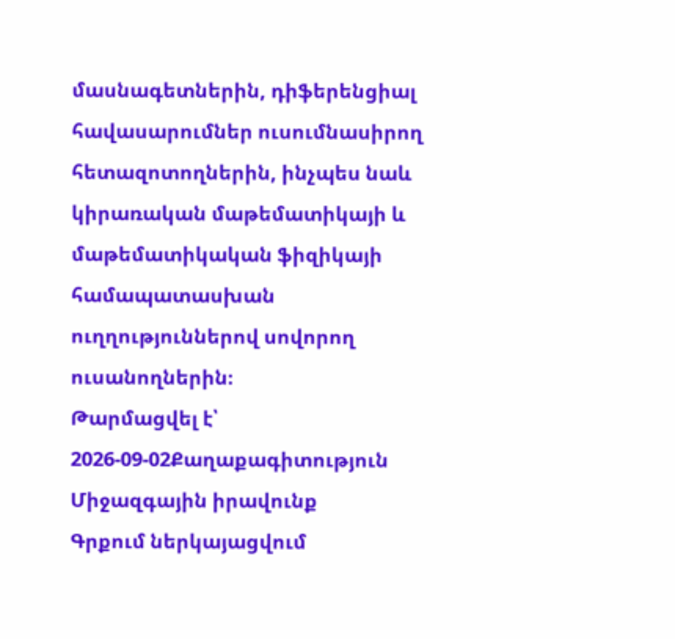մասնագետներին, դիֆերենցիալ հավասարումներ ուսումնասիրող հետազոտողներին, ինչպես նաև կիրառական մաթեմատիկայի և մաթեմատիկական ֆիզիկայի համապատասխան ուղղություններով սովորող ուսանողներին։
Թարմացվել է՝ 2026-09-02Քաղաքագիտություն
Միջազգային իրավունք
Գրքում ներկայացվում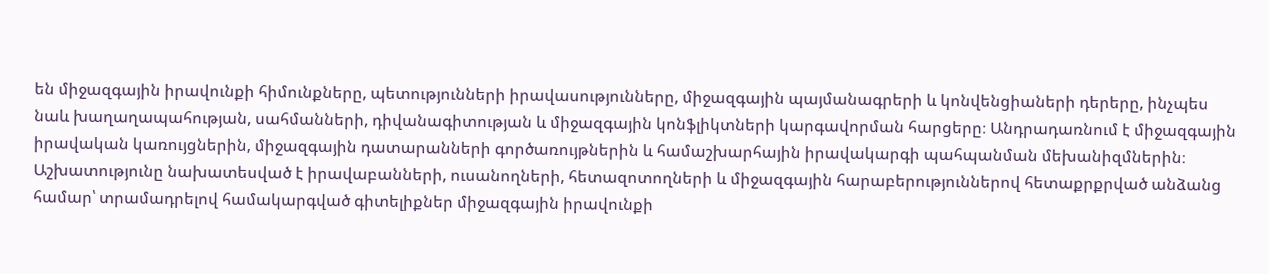են միջազգային իրավունքի հիմունքները, պետությունների իրավասությունները, միջազգային պայմանագրերի և կոնվենցիաների դերերը, ինչպես նաև խաղաղապահության, սահմանների, դիվանագիտության և միջազգային կոնֆլիկտների կարգավորման հարցերը։ Անդրադառնում է միջազգային իրավական կառույցներին, միջազգային դատարանների գործառույթներին և համաշխարհային իրավակարգի պահպանման մեխանիզմներին։ Աշխատությունը նախատեսված է իրավաբանների, ուսանողների, հետազոտողների և միջազգային հարաբերություններով հետաքրքրված անձանց համար՝ տրամադրելով համակարգված գիտելիքներ միջազգային իրավունքի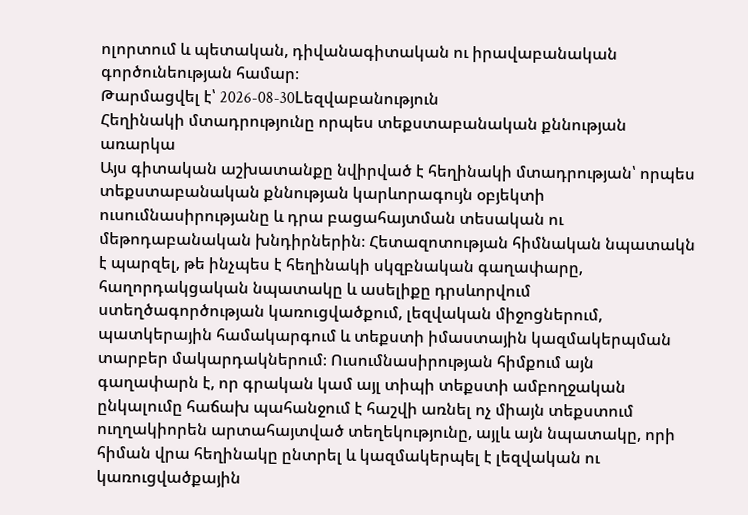ոլորտում և պետական, դիվանագիտական ու իրավաբանական գործունեության համար։
Թարմացվել է՝ 2026-08-30Lեզվաբանություն
Հեղինակի մտադրությունը որպես տեքստաբանական քննության առարկա
Այս գիտական աշխատանքը նվիրված է հեղինակի մտադրության՝ որպես տեքստաբանական քննության կարևորագույն օբյեկտի ուսումնասիրությանը և դրա բացահայտման տեսական ու մեթոդաբանական խնդիրներին։ Հետազոտության հիմնական նպատակն է պարզել, թե ինչպես է հեղինակի սկզբնական գաղափարը, հաղորդակցական նպատակը և ասելիքը դրսևորվում ստեղծագործության կառուցվածքում, լեզվական միջոցներում, պատկերային համակարգում և տեքստի իմաստային կազմակերպման տարբեր մակարդակներում։ Ուսումնասիրության հիմքում այն գաղափարն է, որ գրական կամ այլ տիպի տեքստի ամբողջական ընկալումը հաճախ պահանջում է հաշվի առնել ոչ միայն տեքստում ուղղակիորեն արտահայտված տեղեկությունը, այլև այն նպատակը, որի հիման վրա հեղինակը ընտրել և կազմակերպել է լեզվական ու կառուցվածքային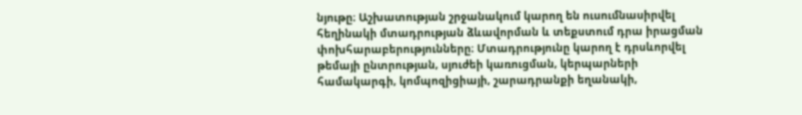նյութը։ Աշխատության շրջանակում կարող են ուսումնասիրվել հեղինակի մտադրության ձևավորման և տեքստում դրա իրացման փոխհարաբերությունները։ Մտադրությունը կարող է դրսևորվել թեմայի ընտրության, սյուժեի կառուցման, կերպարների համակարգի, կոմպոզիցիայի, շարադրանքի եղանակի,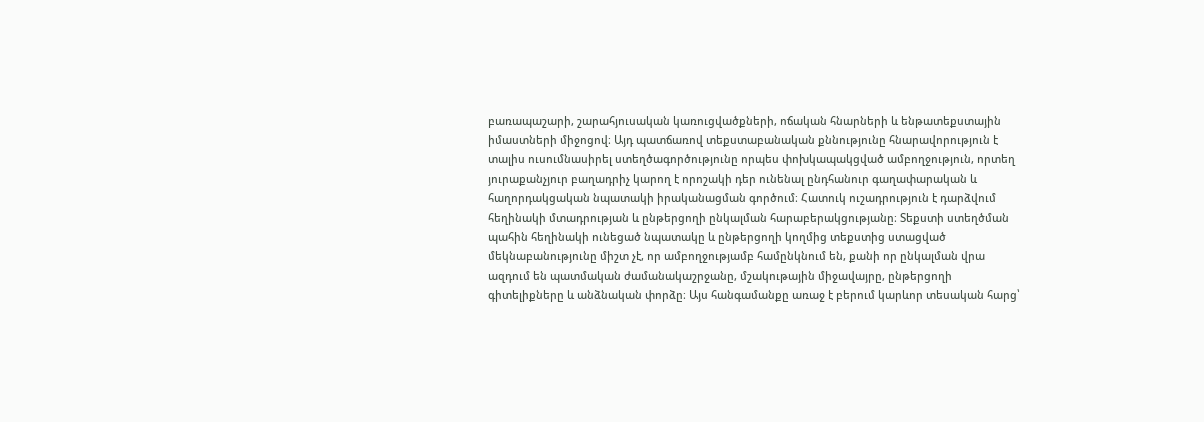բառապաշարի, շարահյուսական կառուցվածքների, ոճական հնարների և ենթատեքստային իմաստների միջոցով։ Այդ պատճառով տեքստաբանական քննությունը հնարավորություն է տալիս ուսումնասիրել ստեղծագործությունը որպես փոխկապակցված ամբողջություն, որտեղ յուրաքանչյուր բաղադրիչ կարող է որոշակի դեր ունենալ ընդհանուր գաղափարական և հաղորդակցական նպատակի իրականացման գործում։ Հատուկ ուշադրություն է դարձվում հեղինակի մտադրության և ընթերցողի ընկալման հարաբերակցությանը։ Տեքստի ստեղծման պահին հեղինակի ունեցած նպատակը և ընթերցողի կողմից տեքստից ստացված մեկնաբանությունը միշտ չէ, որ ամբողջությամբ համընկնում են, քանի որ ընկալման վրա ազդում են պատմական ժամանակաշրջանը, մշակութային միջավայրը, ընթերցողի գիտելիքները և անձնական փորձը։ Այս հանգամանքը առաջ է բերում կարևոր տեսական հարց՝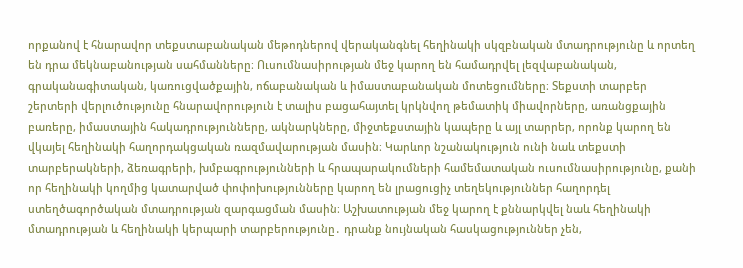որքանով է հնարավոր տեքստաբանական մեթոդներով վերականգնել հեղինակի սկզբնական մտադրությունը և որտեղ են դրա մեկնաբանության սահմանները։ Ուսումնասիրության մեջ կարող են համադրվել լեզվաբանական, գրականագիտական, կառուցվածքային, ոճաբանական և իմաստաբանական մոտեցումները։ Տեքստի տարբեր շերտերի վերլուծությունը հնարավորություն է տալիս բացահայտել կրկնվող թեմատիկ միավորները, առանցքային բառերը, իմաստային հակադրությունները, ակնարկները, միջտեքստային կապերը և այլ տարրեր, որոնք կարող են վկայել հեղինակի հաղորդակցական ռազմավարության մասին։ Կարևոր նշանակություն ունի նաև տեքստի տարբերակների, ձեռագրերի, խմբագրությունների և հրապարակումների համեմատական ուսումնասիրությունը, քանի որ հեղինակի կողմից կատարված փոփոխությունները կարող են լրացուցիչ տեղեկություններ հաղորդել ստեղծագործական մտադրության զարգացման մասին։ Աշխատության մեջ կարող է քննարկվել նաև հեղինակի մտադրության և հեղինակի կերպարի տարբերությունը․ դրանք նույնական հասկացություններ չեն,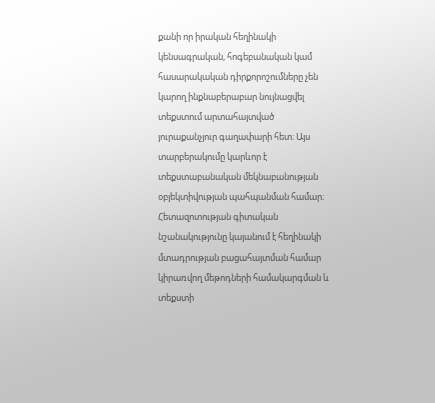քանի որ իրական հեղինակի կենսագրական, հոգեբանական կամ հասարակական դիրքորոշումները չեն կարող ինքնաբերաբար նույնացվել տեքստում արտահայտված յուրաքանչյուր գաղափարի հետ։ Այս տարբերակումը կարևոր է տեքստաբանական մեկնաբանության օբյեկտիվության պահպանման համար։ Հետազոտության գիտական նշանակությունը կայանում է հեղինակի մտադրության բացահայտման համար կիրառվող մեթոդների համակարգման և տեքստի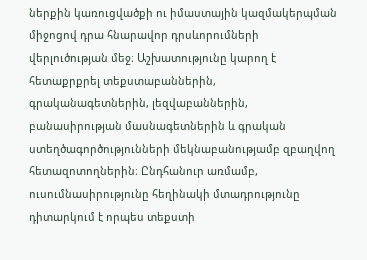ներքին կառուցվածքի ու իմաստային կազմակերպման միջոցով դրա հնարավոր դրսևորումների վերլուծության մեջ։ Աշխատությունը կարող է հետաքրքրել տեքստաբաններին, գրականագետներին, լեզվաբաններին, բանասիրության մասնագետներին և գրական ստեղծագործությունների մեկնաբանությամբ զբաղվող հետազոտողներին։ Ընդհանուր առմամբ, ուսումնասիրությունը հեղինակի մտադրությունը դիտարկում է որպես տեքստի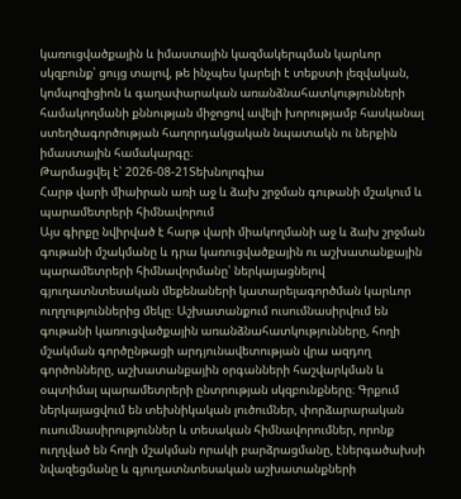կառուցվածքային և իմաստային կազմակերպման կարևոր սկզբունք՝ ցույց տալով, թե ինչպես կարելի է տեքստի լեզվական, կոմպոզիցիոն և գաղափարական առանձնահատկությունների համակողմանի քննության միջոցով ավելի խորությամբ հասկանալ ստեղծագործության հաղորդակցական նպատակն ու ներքին իմաստային համակարգը։
Թարմացվել է՝ 2026-08-21Տեխնոլոգիա
Հարթ վարի միաիրան առի աջ և ձախ շրջման գութանի մշակում և պարամետրերի հիմնավորում
Այս գիրքը նվիրված է հարթ վարի միակողմանի աջ և ձախ շրջման գութանի մշակմանը և դրա կառուցվածքային ու աշխատանքային պարամետրերի հիմնավորմանը՝ ներկայացնելով գյուղատնտեսական մեքենաների կատարելագործման կարևոր ուղղություններից մեկը։ Աշխատանքում ուսումնասիրվում են գութանի կառուցվածքային առանձնահատկությունները, հողի մշակման գործընթացի արդյունավետության վրա ազդող գործոնները, աշխատանքային օրգանների հաշվարկման և օպտիմալ պարամետրերի ընտրության սկզբունքները։ Գրքում ներկայացվում են տեխնիկական լուծումներ, փորձարարական ուսումնասիրություններ և տեսական հիմնավորումներ, որոնք ուղղված են հողի մշակման որակի բարձրացմանը, էներգածախսի նվազեցմանը և գյուղատնտեսական աշխատանքների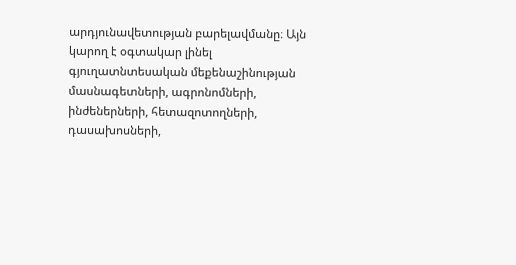արդյունավետության բարելավմանը։ Այն կարող է օգտակար լինել գյուղատնտեսական մեքենաշինության մասնագետների, ագրոնոմների, ինժեներների, հետազոտողների, դասախոսների,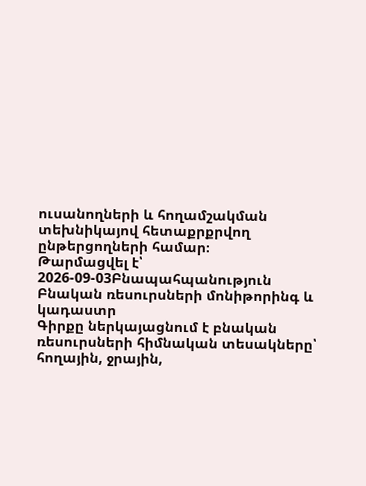ուսանողների և հողամշակման տեխնիկայով հետաքրքրվող ընթերցողների համար։
Թարմացվել է՝ 2026-09-03Բնապահպանություն
Բնական ռեսուրսների մոնիթորինգ և կադաստր
Գիրքը ներկայացնում է բնական ռեսուրսների հիմնական տեսակները՝ հողային, ջրային,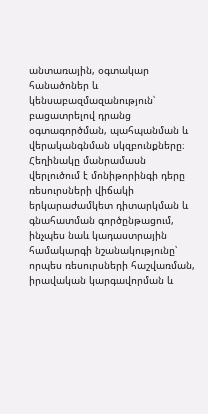անտառային, օգտակար հանածոներ և կենսաբազմազանություն՝ բացատրելով դրանց օգտագործման, պահպանման և վերականգնման սկզբունքները։ Հեղինակը մանրամասն վերլուծում է մոնիթորինգի դերը ռեսուրսների վիճակի երկարաժամկետ դիտարկման և գնահատման գործընթացում, ինչպես նաև կադաստրային համակարգի նշանակությունը՝ որպես ռեսուրսների հաշվառման, իրավական կարգավորման և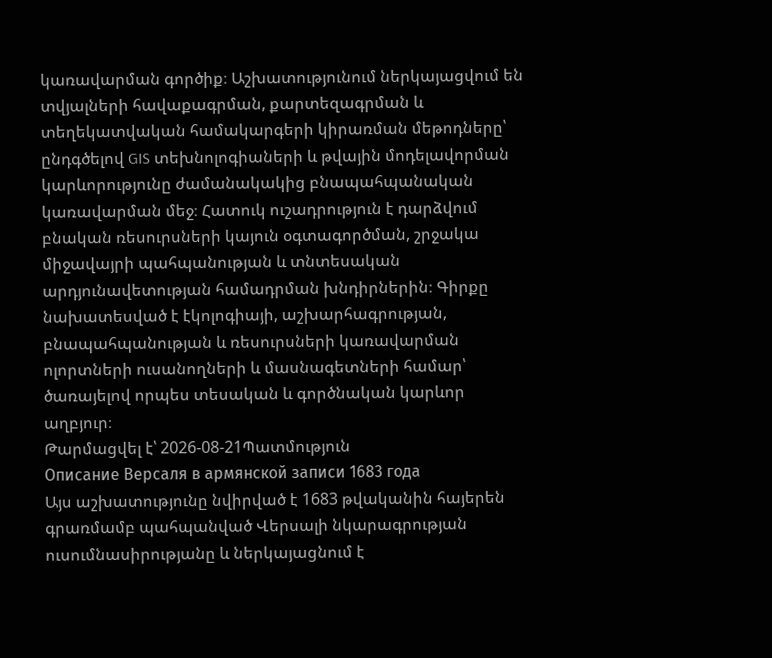կառավարման գործիք։ Աշխատությունում ներկայացվում են տվյալների հավաքագրման, քարտեզագրման և տեղեկատվական համակարգերի կիրառման մեթոդները՝ ընդգծելով GIS տեխնոլոգիաների և թվային մոդելավորման կարևորությունը ժամանակակից բնապահպանական կառավարման մեջ։ Հատուկ ուշադրություն է դարձվում բնական ռեսուրսների կայուն օգտագործման, շրջակա միջավայրի պահպանության և տնտեսական արդյունավետության համադրման խնդիրներին։ Գիրքը նախատեսված է էկոլոգիայի, աշխարհագրության, բնապահպանության և ռեսուրսների կառավարման ոլորտների ուսանողների և մասնագետների համար՝ ծառայելով որպես տեսական և գործնական կարևոր աղբյուր։
Թարմացվել է՝ 2026-08-21Պատմություն
Описание Версаля в армянской записи 1683 года
Այս աշխատությունը նվիրված է 1683 թվականին հայերեն գրառմամբ պահպանված Վերսալի նկարագրության ուսումնասիրությանը և ներկայացնում է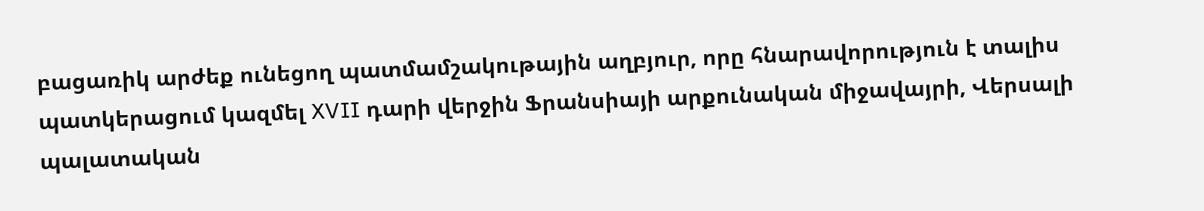բացառիկ արժեք ունեցող պատմամշակութային աղբյուր, որը հնարավորություն է տալիս պատկերացում կազմել XVII դարի վերջին Ֆրանսիայի արքունական միջավայրի, Վերսալի պալատական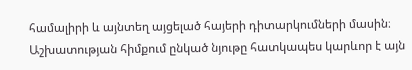համալիրի և այնտեղ այցելած հայերի դիտարկումների մասին։ Աշխատության հիմքում ընկած նյութը հատկապես կարևոր է այն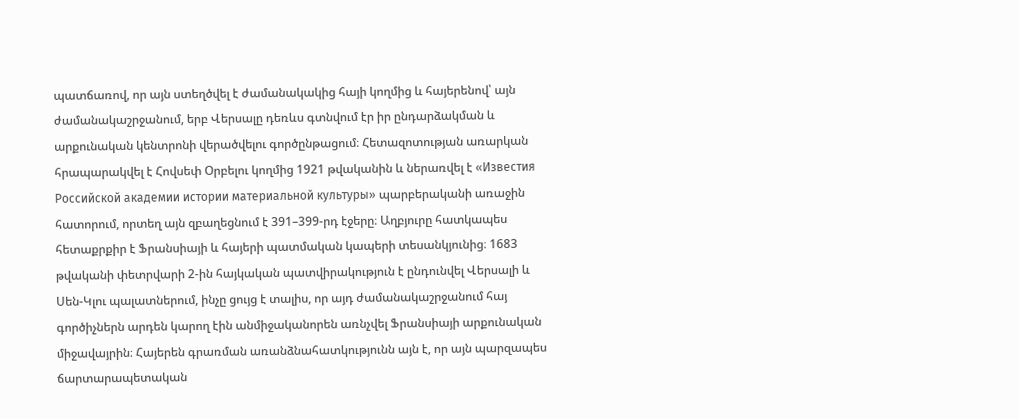պատճառով, որ այն ստեղծվել է ժամանակակից հայի կողմից և հայերենով՝ այն ժամանակաշրջանում, երբ Վերսալը դեռևս գտնվում էր իր ընդարձակման և արքունական կենտրոնի վերածվելու գործընթացում։ Հետազոտության առարկան հրապարակվել է Հովսեփ Օրբելու կողմից 1921 թվականին և ներառվել է «Известия Российской академии истории материальной культуры» պարբերականի առաջին հատորում, որտեղ այն զբաղեցնում է 391–399-րդ էջերը։ Աղբյուրը հատկապես հետաքրքիր է Ֆրանսիայի և հայերի պատմական կապերի տեսանկյունից։ 1683 թվականի փետրվարի 2-ին հայկական պատվիրակություն է ընդունվել Վերսալի և Սեն-Կլու պալատներում, ինչը ցույց է տալիս, որ այդ ժամանակաշրջանում հայ գործիչներն արդեն կարող էին անմիջականորեն առնչվել Ֆրանսիայի արքունական միջավայրին։ Հայերեն գրառման առանձնահատկությունն այն է, որ այն պարզապես ճարտարապետական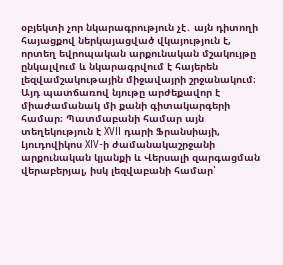օբյեկտի չոր նկարագրություն չէ․ այն դիտողի հայացքով ներկայացված վկայություն է, որտեղ եվրոպական արքունական մշակույթը ընկալվում և նկարագրվում է հայերեն լեզվամշակութային միջավայրի շրջանակում։ Այդ պատճառով նյութը արժեքավոր է միաժամանակ մի քանի գիտակարգերի համար։ Պատմաբանի համար այն տեղեկություն է XVII դարի Ֆրանսիայի, Լյուդովիկոս XIV-ի ժամանակաշրջանի արքունական կյանքի և Վերսալի զարգացման վերաբերյալ, իսկ լեզվաբանի համար՝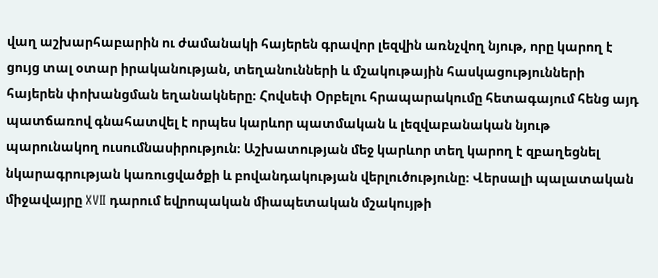վաղ աշխարհաբարին ու ժամանակի հայերեն գրավոր լեզվին առնչվող նյութ, որը կարող է ցույց տալ օտար իրականության, տեղանունների և մշակութային հասկացությունների հայերեն փոխանցման եղանակները։ Հովսեփ Օրբելու հրապարակումը հետագայում հենց այդ պատճառով գնահատվել է որպես կարևոր պատմական և լեզվաբանական նյութ պարունակող ուսումնասիրություն։ Աշխատության մեջ կարևոր տեղ կարող է զբաղեցնել նկարագրության կառուցվածքի և բովանդակության վերլուծությունը։ Վերսալի պալատական միջավայրը XVII դարում եվրոպական միապետական մշակույթի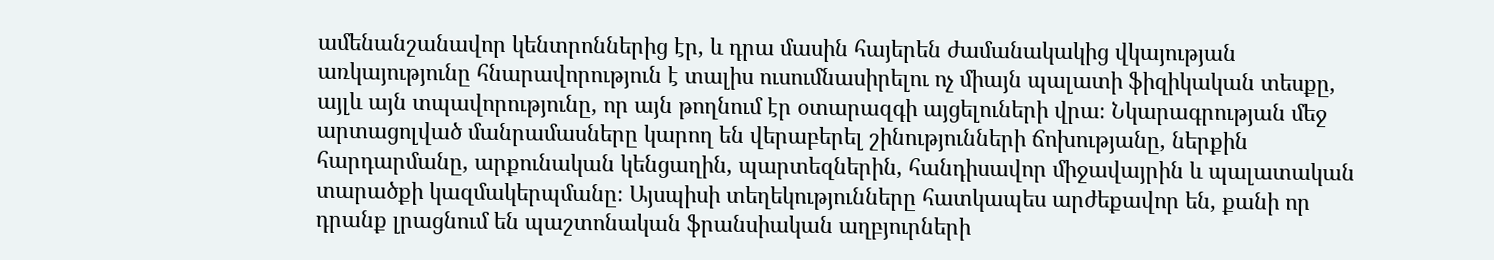ամենանշանավոր կենտրոններից էր, և դրա մասին հայերեն ժամանակակից վկայության առկայությունը հնարավորություն է տալիս ուսումնասիրելու ոչ միայն պալատի ֆիզիկական տեսքը, այլև այն տպավորությունը, որ այն թողնում էր օտարազգի այցելուների վրա։ Նկարագրության մեջ արտացոլված մանրամասները կարող են վերաբերել շինությունների ճոխությանը, ներքին հարդարմանը, արքունական կենցաղին, պարտեզներին, հանդիսավոր միջավայրին և պալատական տարածքի կազմակերպմանը։ Այսպիսի տեղեկությունները հատկապես արժեքավոր են, քանի որ դրանք լրացնում են պաշտոնական ֆրանսիական աղբյուրների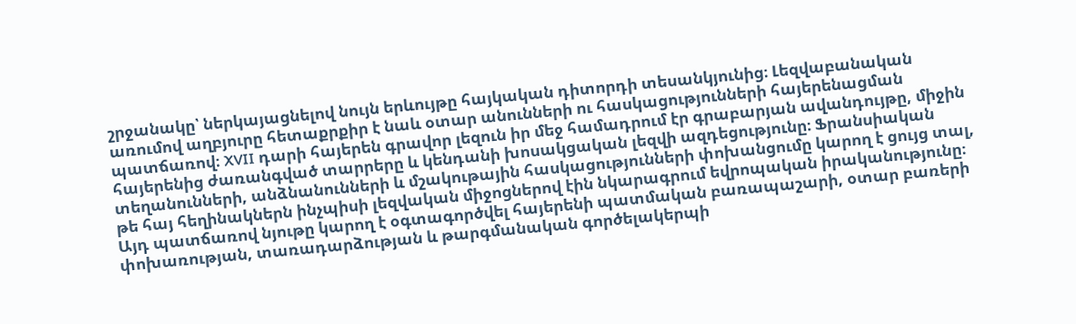շրջանակը՝ ներկայացնելով նույն երևույթը հայկական դիտորդի տեսանկյունից։ Լեզվաբանական առումով աղբյուրը հետաքրքիր է նաև օտար անունների ու հասկացությունների հայերենացման պատճառով։ XVII դարի հայերեն գրավոր լեզուն իր մեջ համադրում էր գրաբարյան ավանդույթը, միջին հայերենից ժառանգված տարրերը և կենդանի խոսակցական լեզվի ազդեցությունը։ Ֆրանսիական տեղանունների, անձնանունների և մշակութային հասկացությունների փոխանցումը կարող է ցույց տալ, թե հայ հեղինակներն ինչպիսի լեզվական միջոցներով էին նկարագրում եվրոպական իրականությունը։ Այդ պատճառով նյութը կարող է օգտագործվել հայերենի պատմական բառապաշարի, օտար բառերի փոխառության, տառադարձության և թարգմանական գործելակերպի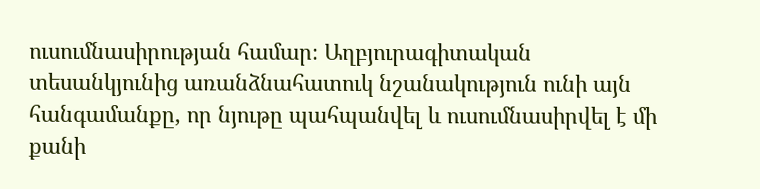ուսումնասիրության համար։ Աղբյուրագիտական տեսանկյունից առանձնահատուկ նշանակություն ունի այն հանգամանքը, որ նյութը պահպանվել և ուսումնասիրվել է մի քանի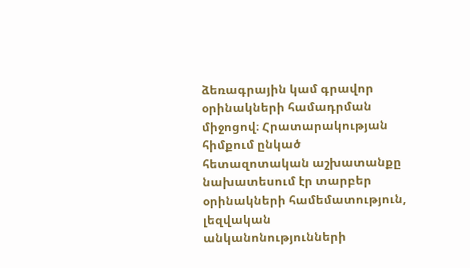ձեռագրային կամ գրավոր օրինակների համադրման միջոցով։ Հրատարակության հիմքում ընկած հետազոտական աշխատանքը նախատեսում էր տարբեր օրինակների համեմատություն, լեզվական անկանոնությունների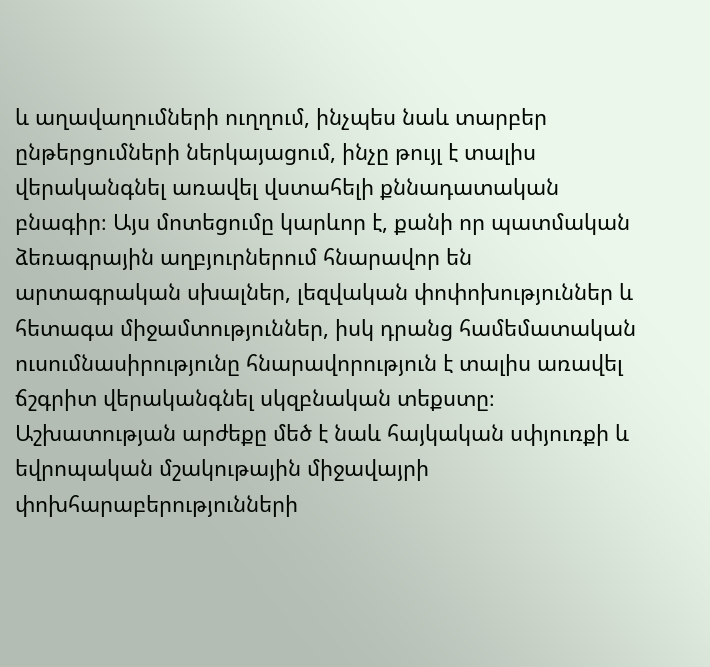և աղավաղումների ուղղում, ինչպես նաև տարբեր ընթերցումների ներկայացում, ինչը թույլ է տալիս վերականգնել առավել վստահելի քննադատական բնագիր։ Այս մոտեցումը կարևոր է, քանի որ պատմական ձեռագրային աղբյուրներում հնարավոր են արտագրական սխալներ, լեզվական փոփոխություններ և հետագա միջամտություններ, իսկ դրանց համեմատական ուսումնասիրությունը հնարավորություն է տալիս առավել ճշգրիտ վերականգնել սկզբնական տեքստը։ Աշխատության արժեքը մեծ է նաև հայկական սփյուռքի և եվրոպական մշակութային միջավայրի փոխհարաբերությունների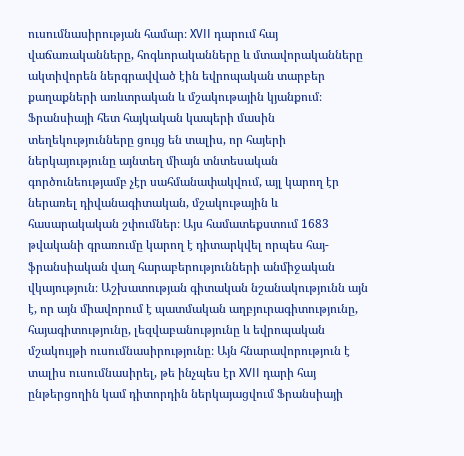ուսումնասիրության համար։ XVII դարում հայ վաճառականները, հոգևորականները և մտավորականները ակտիվորեն ներգրավված էին եվրոպական տարբեր քաղաքների առևտրական և մշակութային կյանքում։ Ֆրանսիայի հետ հայկական կապերի մասին տեղեկությունները ցույց են տալիս, որ հայերի ներկայությունը այնտեղ միայն տնտեսական գործունեությամբ չէր սահմանափակվում, այլ կարող էր ներառել դիվանագիտական, մշակութային և հասարակական շփումներ։ Այս համատեքստում 1683 թվականի գրառումը կարող է դիտարկվել որպես հայ-ֆրանսիական վաղ հարաբերությունների անմիջական վկայություն։ Աշխատության գիտական նշանակությունն այն է, որ այն միավորում է պատմական աղբյուրագիտությունը, հայագիտությունը, լեզվաբանությունը և եվրոպական մշակույթի ուսումնասիրությունը։ Այն հնարավորություն է տալիս ուսումնասիրել, թե ինչպես էր XVII դարի հայ ընթերցողին կամ դիտորդին ներկայացվում Ֆրանսիայի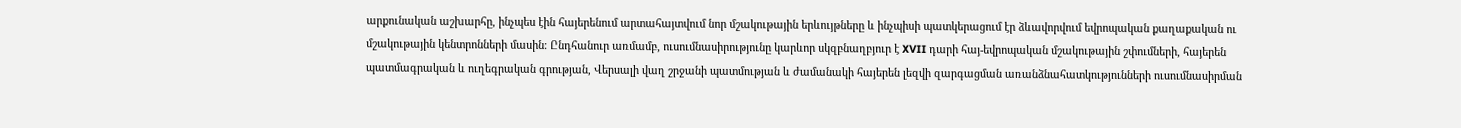արքունական աշխարհը, ինչպես էին հայերենում արտահայտվում նոր մշակութային երևույթները և ինչպիսի պատկերացում էր ձևավորվում եվրոպական քաղաքական ու մշակութային կենտրոնների մասին։ Ընդհանուր առմամբ, ուսումնասիրությունը կարևոր սկզբնաղբյուր է XVII դարի հայ-եվրոպական մշակութային շփումների, հայերեն պատմագրական և ուղեգրական գրության, Վերսալի վաղ շրջանի պատմության և ժամանակի հայերեն լեզվի զարգացման առանձնահատկությունների ուսումնասիրման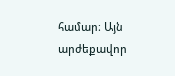համար։ Այն արժեքավոր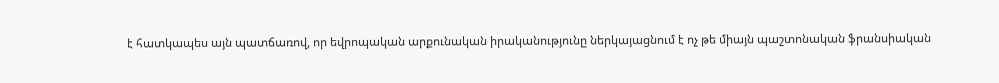է հատկապես այն պատճառով, որ եվրոպական արքունական իրականությունը ներկայացնում է ոչ թե միայն պաշտոնական ֆրանսիական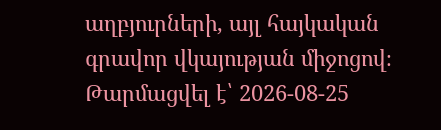աղբյուրների, այլ հայկական գրավոր վկայության միջոցով։
Թարմացվել է՝ 2026-08-25